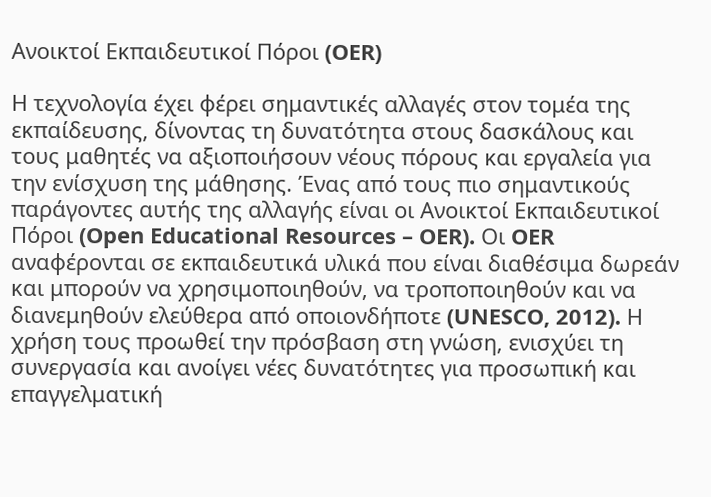Ανοικτοί Εκπαιδευτικοί Πόροι (OER)

Η τεχνολογία έχει φέρει σημαντικές αλλαγές στον τομέα της εκπαίδευσης, δίνοντας τη δυνατότητα στους δασκάλους και τους μαθητές να αξιοποιήσουν νέους πόρους και εργαλεία για την ενίσχυση της μάθησης. Ένας από τους πιο σημαντικούς παράγοντες αυτής της αλλαγής είναι οι Ανοικτοί Εκπαιδευτικοί Πόροι (Open Educational Resources – OER). Οι OER αναφέρονται σε εκπαιδευτικά υλικά που είναι διαθέσιμα δωρεάν και μπορούν να χρησιμοποιηθούν, να τροποποιηθούν και να διανεμηθούν ελεύθερα από οποιονδήποτε (UNESCO, 2012). Η χρήση τους προωθεί την πρόσβαση στη γνώση, ενισχύει τη συνεργασία και ανοίγει νέες δυνατότητες για προσωπική και επαγγελματική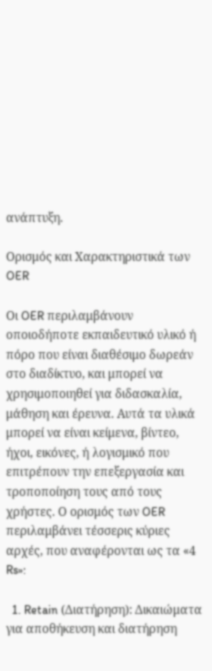ανάπτυξη.

Ορισμός και Χαρακτηριστικά των OER

Οι OER περιλαμβάνουν οποιοδήποτε εκπαιδευτικό υλικό ή πόρο που είναι διαθέσιμο δωρεάν στο διαδίκτυο, και μπορεί να χρησιμοποιηθεί για διδασκαλία, μάθηση και έρευνα. Αυτά τα υλικά μπορεί να είναι κείμενα, βίντεο, ήχοι, εικόνες, ή λογισμικό που επιτρέπουν την επεξεργασία και τροποποίηση τους από τους χρήστες. Ο ορισμός των OER περιλαμβάνει τέσσερις κύριες αρχές, που αναφέρονται ως τα «4 Rs»:

  1. Retain (Διατήρηση): Δικαιώματα για αποθήκευση και διατήρηση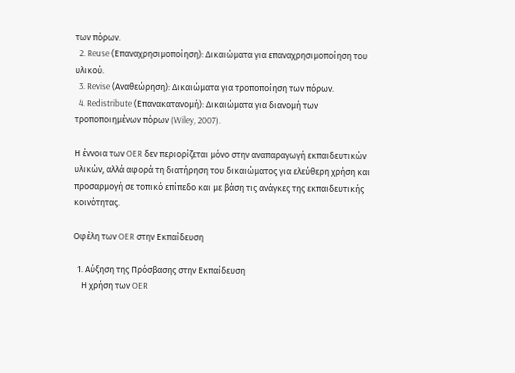των πόρων.
  2. Reuse (Επαναχρησιμοποίηση): Δικαιώματα για επαναχρησιμοποίηση του υλικού.
  3. Revise (Αναθεώρηση): Δικαιώματα για τροποποίηση των πόρων.
  4. Redistribute (Επανακατανομή): Δικαιώματα για διανομή των τροποποιημένων πόρων (Wiley, 2007).

Η έννοια των OER δεν περιορίζεται μόνο στην αναπαραγωγή εκπαιδευτικών υλικών, αλλά αφορά τη διατήρηση του δικαιώματος για ελεύθερη χρήση και προσαρμογή σε τοπικό επίπεδο και με βάση τις ανάγκες της εκπαιδευτικής κοινότητας.

Οφέλη των OER στην Εκπαίδευση

  1. Αύξηση της Πρόσβασης στην Εκπαίδευση
    Η χρήση των OER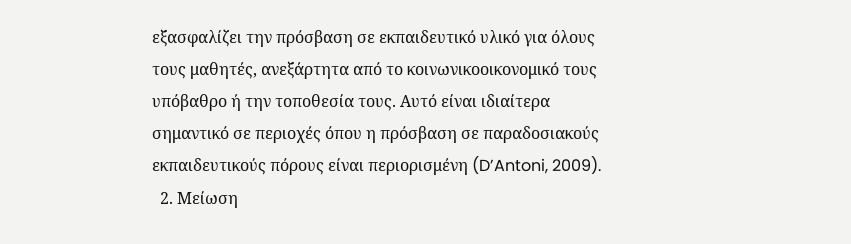εξασφαλίζει την πρόσβαση σε εκπαιδευτικό υλικό για όλους τους μαθητές, ανεξάρτητα από το κοινωνικοοικονομικό τους υπόβαθρο ή την τοποθεσία τους. Αυτό είναι ιδιαίτερα σημαντικό σε περιοχές όπου η πρόσβαση σε παραδοσιακούς εκπαιδευτικούς πόρους είναι περιορισμένη (D’Antoni, 2009).
  2. Μείωση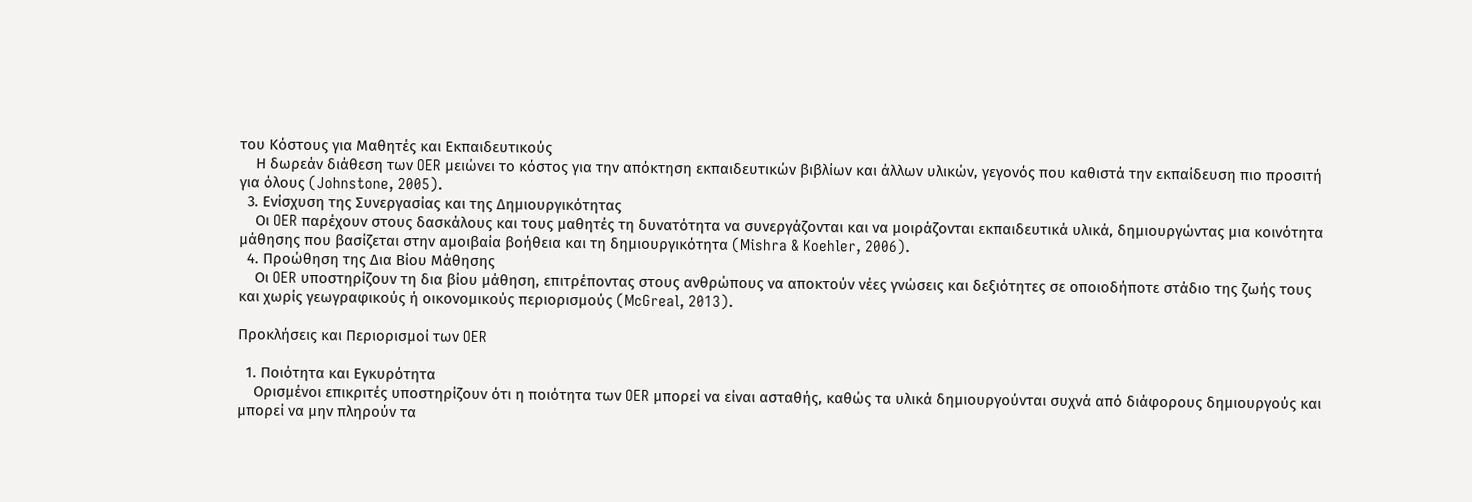του Κόστους για Μαθητές και Εκπαιδευτικούς
    Η δωρεάν διάθεση των OER μειώνει το κόστος για την απόκτηση εκπαιδευτικών βιβλίων και άλλων υλικών, γεγονός που καθιστά την εκπαίδευση πιο προσιτή για όλους (Johnstone, 2005).
  3. Ενίσχυση της Συνεργασίας και της Δημιουργικότητας
    Οι OER παρέχουν στους δασκάλους και τους μαθητές τη δυνατότητα να συνεργάζονται και να μοιράζονται εκπαιδευτικά υλικά, δημιουργώντας μια κοινότητα μάθησης που βασίζεται στην αμοιβαία βοήθεια και τη δημιουργικότητα (Mishra & Koehler, 2006).
  4. Προώθηση της Δια Βίου Μάθησης
    Οι OER υποστηρίζουν τη δια βίου μάθηση, επιτρέποντας στους ανθρώπους να αποκτούν νέες γνώσεις και δεξιότητες σε οποιοδήποτε στάδιο της ζωής τους και χωρίς γεωγραφικούς ή οικονομικούς περιορισμούς (McGreal, 2013).

Προκλήσεις και Περιορισμοί των OER

  1. Ποιότητα και Εγκυρότητα
    Ορισμένοι επικριτές υποστηρίζουν ότι η ποιότητα των OER μπορεί να είναι ασταθής, καθώς τα υλικά δημιουργούνται συχνά από διάφορους δημιουργούς και μπορεί να μην πληρούν τα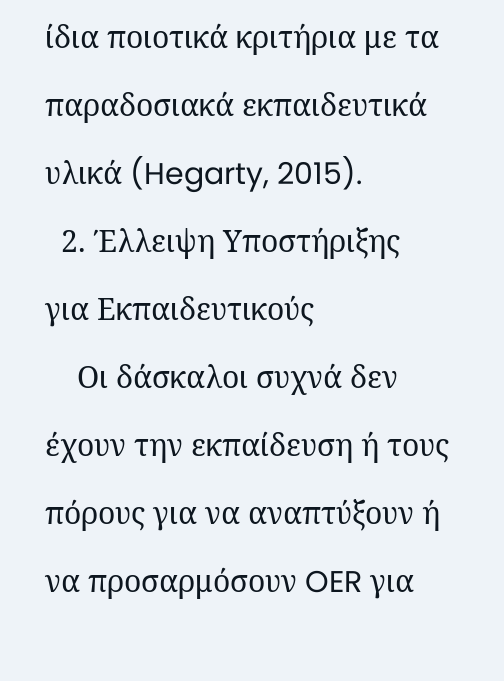ίδια ποιοτικά κριτήρια με τα παραδοσιακά εκπαιδευτικά υλικά (Hegarty, 2015).
  2. Έλλειψη Υποστήριξης για Εκπαιδευτικούς
    Οι δάσκαλοι συχνά δεν έχουν την εκπαίδευση ή τους πόρους για να αναπτύξουν ή να προσαρμόσουν OER για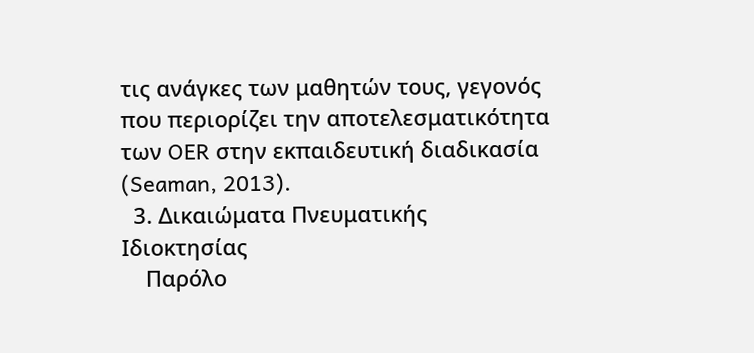τις ανάγκες των μαθητών τους, γεγονός που περιορίζει την αποτελεσματικότητα των OER στην εκπαιδευτική διαδικασία (Seaman, 2013).
  3. Δικαιώματα Πνευματικής Ιδιοκτησίας
    Παρόλο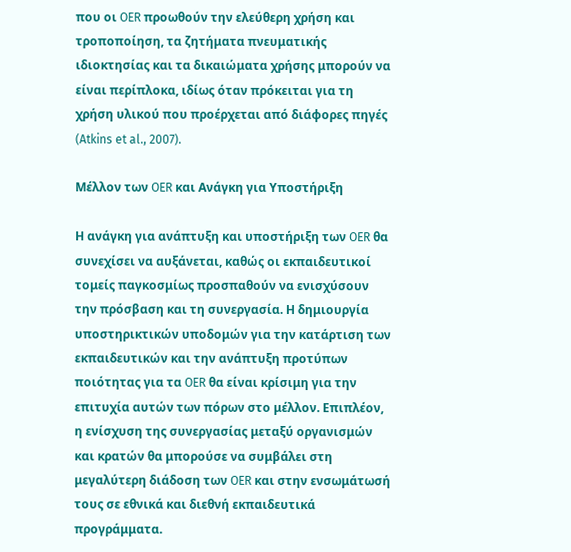που οι OER προωθούν την ελεύθερη χρήση και τροποποίηση, τα ζητήματα πνευματικής ιδιοκτησίας και τα δικαιώματα χρήσης μπορούν να είναι περίπλοκα, ιδίως όταν πρόκειται για τη χρήση υλικού που προέρχεται από διάφορες πηγές (Atkins et al., 2007).

Μέλλον των OER και Ανάγκη για Υποστήριξη

Η ανάγκη για ανάπτυξη και υποστήριξη των OER θα συνεχίσει να αυξάνεται, καθώς οι εκπαιδευτικοί τομείς παγκοσμίως προσπαθούν να ενισχύσουν την πρόσβαση και τη συνεργασία. Η δημιουργία υποστηρικτικών υποδομών για την κατάρτιση των εκπαιδευτικών και την ανάπτυξη προτύπων ποιότητας για τα OER θα είναι κρίσιμη για την επιτυχία αυτών των πόρων στο μέλλον. Επιπλέον, η ενίσχυση της συνεργασίας μεταξύ οργανισμών και κρατών θα μπορούσε να συμβάλει στη μεγαλύτερη διάδοση των OER και στην ενσωμάτωσή τους σε εθνικά και διεθνή εκπαιδευτικά προγράμματα.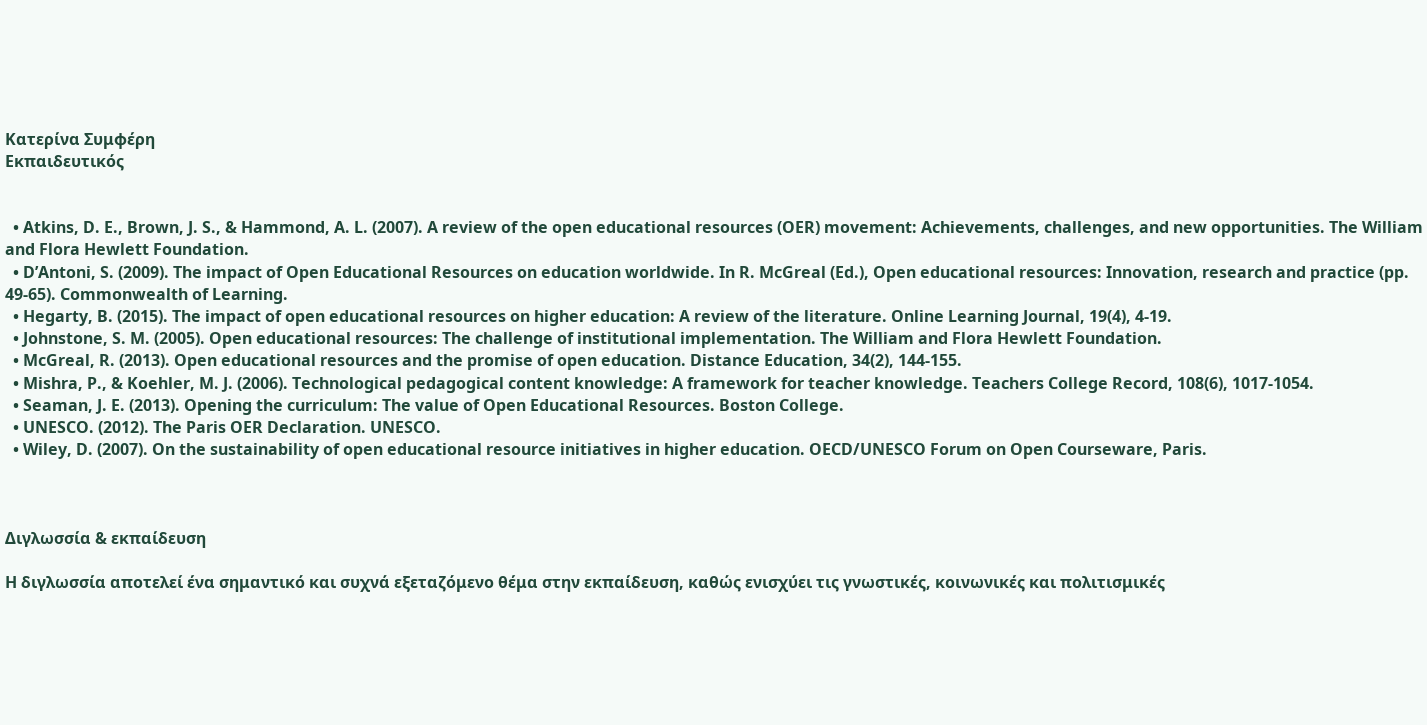Κατερίνα Συμφέρη
Εκπαιδευτικός


  • Atkins, D. E., Brown, J. S., & Hammond, A. L. (2007). A review of the open educational resources (OER) movement: Achievements, challenges, and new opportunities. The William and Flora Hewlett Foundation.
  • D’Antoni, S. (2009). The impact of Open Educational Resources on education worldwide. In R. McGreal (Ed.), Open educational resources: Innovation, research and practice (pp. 49-65). Commonwealth of Learning.
  • Hegarty, B. (2015). The impact of open educational resources on higher education: A review of the literature. Online Learning Journal, 19(4), 4-19.
  • Johnstone, S. M. (2005). Open educational resources: The challenge of institutional implementation. The William and Flora Hewlett Foundation.
  • McGreal, R. (2013). Open educational resources and the promise of open education. Distance Education, 34(2), 144-155.
  • Mishra, P., & Koehler, M. J. (2006). Technological pedagogical content knowledge: A framework for teacher knowledge. Teachers College Record, 108(6), 1017-1054.
  • Seaman, J. E. (2013). Opening the curriculum: The value of Open Educational Resources. Boston College.
  • UNESCO. (2012). The Paris OER Declaration. UNESCO.
  • Wiley, D. (2007). On the sustainability of open educational resource initiatives in higher education. OECD/UNESCO Forum on Open Courseware, Paris.



Διγλωσσία & εκπαίδευση

Η διγλωσσία αποτελεί ένα σημαντικό και συχνά εξεταζόμενο θέμα στην εκπαίδευση, καθώς ενισχύει τις γνωστικές, κοινωνικές και πολιτισμικές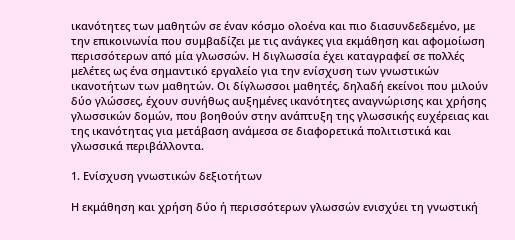ικανότητες των μαθητών σε έναν κόσμο ολοένα και πιο διασυνδεδεμένο, με την επικοινωνία που συμβαδίζει με τις ανάγκες για εκμάθηση και αφομοίωση περισσότερων από μία γλωσσών. Η διγλωσσία έχει καταγραφεί σε πολλές μελέτες ως ένα σημαντικό εργαλείο για την ενίσχυση των γνωστικών ικανοτήτων των μαθητών. Οι δίγλωσσοι μαθητές, δηλαδή εκείνοι που μιλούν δύο γλώσσες, έχουν συνήθως αυξημένες ικανότητες αναγνώρισης και χρήσης γλωσσικών δομών, που βοηθούν στην ανάπτυξη της γλωσσικής ευχέρειας και της ικανότητας για μετάβαση ανάμεσα σε διαφορετικά πολιτιστικά και γλωσσικά περιβάλλοντα.

1. Ενίσχυση γνωστικών δεξιοτήτων

Η εκμάθηση και χρήση δύο ή περισσότερων γλωσσών ενισχύει τη γνωστική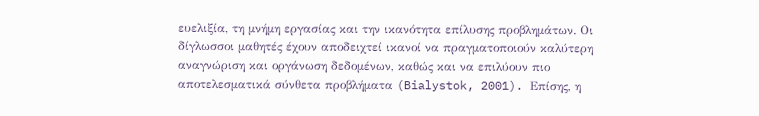ευελιξία, τη μνήμη εργασίας και την ικανότητα επίλυσης προβλημάτων. Οι δίγλωσσοι μαθητές έχουν αποδειχτεί ικανοί να πραγματοποιούν καλύτερη αναγνώριση και οργάνωση δεδομένων, καθώς και να επιλύουν πιο αποτελεσματικά σύνθετα προβλήματα (Bialystok, 2001). Επίσης, η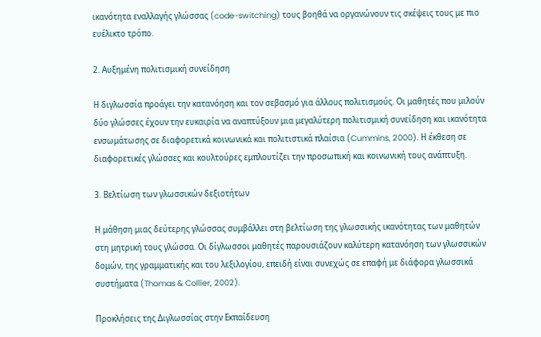ικανότητα εναλλαγής γλώσσας (code-switching) τους βοηθά να οργανώνουν τις σκέψεις τους με πιο ευέλικτο τρόπο.

2. Αυξημένη πολιτισμική συνείδηση

Η διγλωσσία προάγει την κατανόηση και τον σεβασμό για άλλους πολιτισμούς. Οι μαθητές που μιλούν δύο γλώσσες έχουν την ευκαιρία να αναπτύξουν μια μεγαλύτερη πολιτισμική συνείδηση και ικανότητα ενσωμάτωσης σε διαφορετικά κοινωνικά και πολιτιστικά πλαίσια (Cummins, 2000). Η έκθεση σε διαφορετικές γλώσσες και κουλτούρες εμπλουτίζει την προσωπική και κοινωνική τους ανάπτυξη.

3. Βελτίωση των γλωσσικών δεξιοτήτων

Η μάθηση μιας δεύτερης γλώσσας συμβάλλει στη βελτίωση της γλωσσικής ικανότητας των μαθητών στη μητρική τους γλώσσα. Οι δίγλωσσοι μαθητές παρουσιάζουν καλύτερη κατανόηση των γλωσσικών δομών, της γραμματικής και του λεξιλογίου, επειδή είναι συνεχώς σε επαφή με διάφορα γλωσσικά συστήματα (Thomas & Collier, 2002).

Προκλήσεις της Διγλωσσίας στην Εκπαίδευση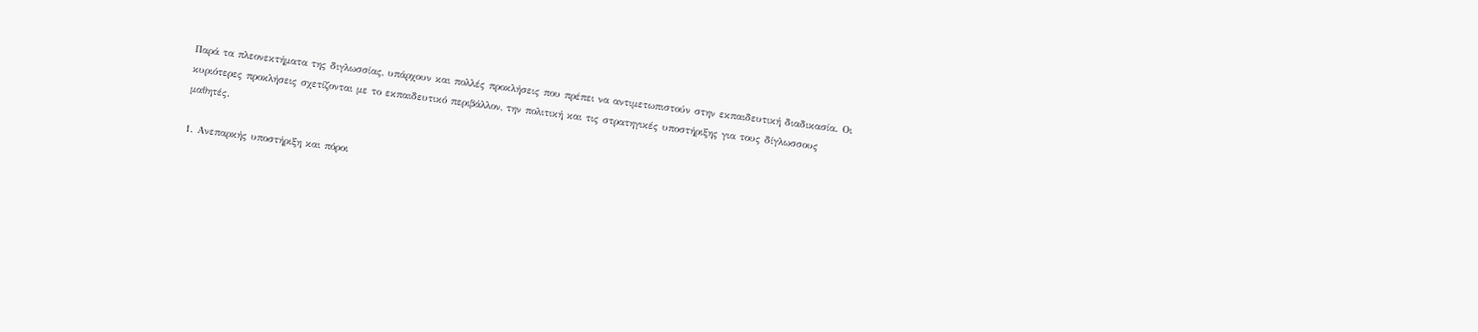Παρά τα πλεονεκτήματα της διγλωσσίας, υπάρχουν και πολλές προκλήσεις που πρέπει να αντιμετωπιστούν στην εκπαιδευτική διαδικασία. Οι κυριότερες προκλήσεις σχετίζονται με το εκπαιδευτικό περιβάλλον, την πολιτική και τις στρατηγικές υποστήριξης για τους δίγλωσσους μαθητές.

1. Ανεπαρκής υποστήριξη και πόροι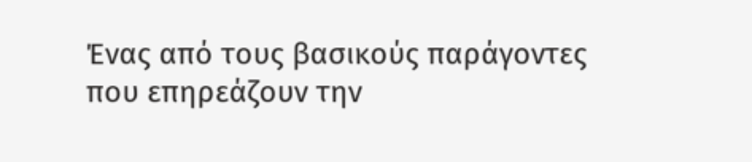Ένας από τους βασικούς παράγοντες που επηρεάζουν την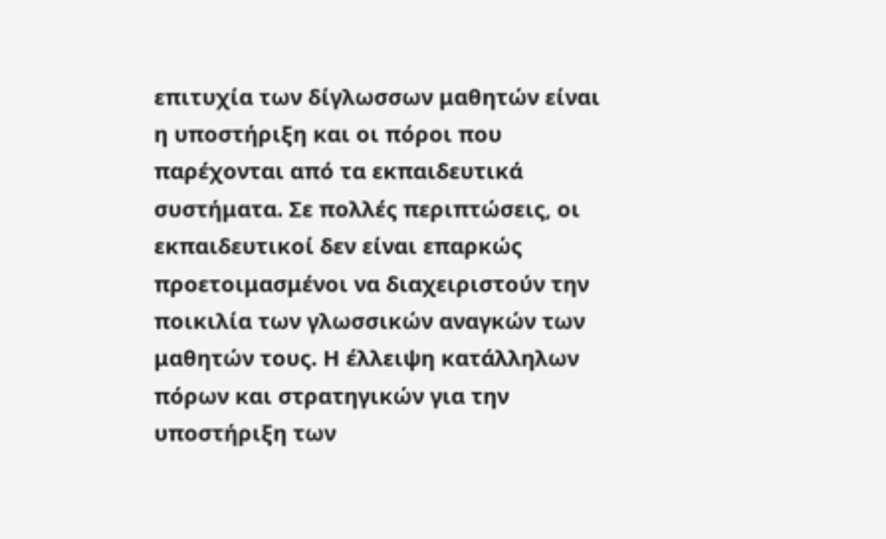επιτυχία των δίγλωσσων μαθητών είναι η υποστήριξη και οι πόροι που παρέχονται από τα εκπαιδευτικά συστήματα. Σε πολλές περιπτώσεις, οι εκπαιδευτικοί δεν είναι επαρκώς προετοιμασμένοι να διαχειριστούν την ποικιλία των γλωσσικών αναγκών των μαθητών τους. Η έλλειψη κατάλληλων πόρων και στρατηγικών για την υποστήριξη των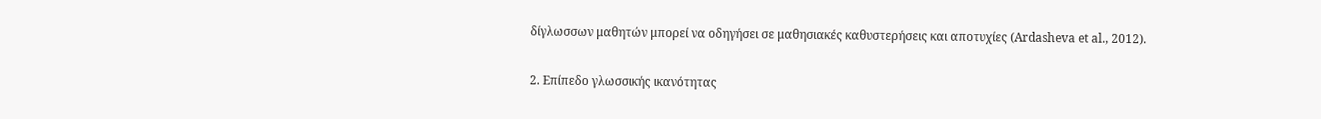δίγλωσσων μαθητών μπορεί να οδηγήσει σε μαθησιακές καθυστερήσεις και αποτυχίες (Ardasheva et al., 2012).

2. Επίπεδο γλωσσικής ικανότητας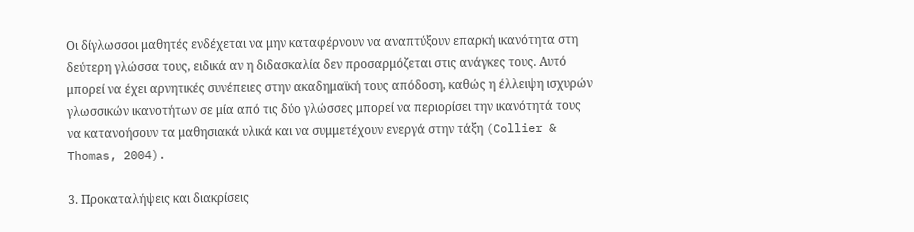Οι δίγλωσσοι μαθητές ενδέχεται να μην καταφέρνουν να αναπτύξουν επαρκή ικανότητα στη δεύτερη γλώσσα τους, ειδικά αν η διδασκαλία δεν προσαρμόζεται στις ανάγκες τους. Αυτό μπορεί να έχει αρνητικές συνέπειες στην ακαδημαϊκή τους απόδοση, καθώς η έλλειψη ισχυρών γλωσσικών ικανοτήτων σε μία από τις δύο γλώσσες μπορεί να περιορίσει την ικανότητά τους να κατανοήσουν τα μαθησιακά υλικά και να συμμετέχουν ενεργά στην τάξη (Collier & Thomas, 2004).

3. Προκαταλήψεις και διακρίσεις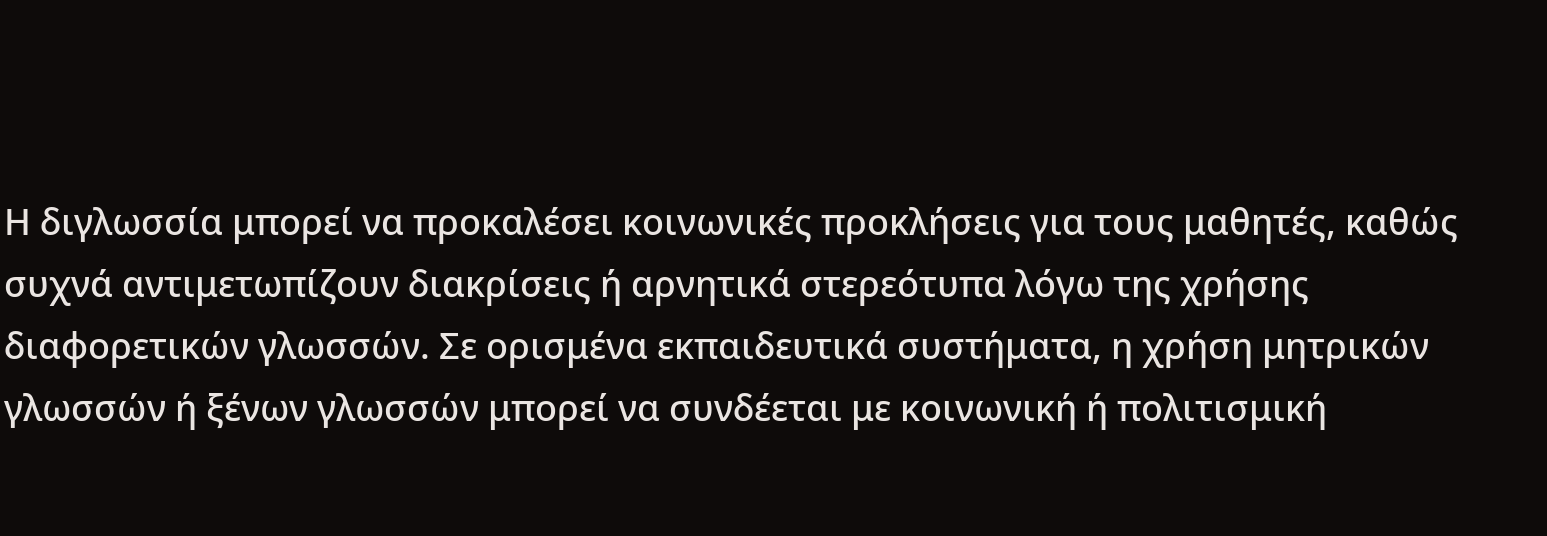Η διγλωσσία μπορεί να προκαλέσει κοινωνικές προκλήσεις για τους μαθητές, καθώς συχνά αντιμετωπίζουν διακρίσεις ή αρνητικά στερεότυπα λόγω της χρήσης διαφορετικών γλωσσών. Σε ορισμένα εκπαιδευτικά συστήματα, η χρήση μητρικών γλωσσών ή ξένων γλωσσών μπορεί να συνδέεται με κοινωνική ή πολιτισμική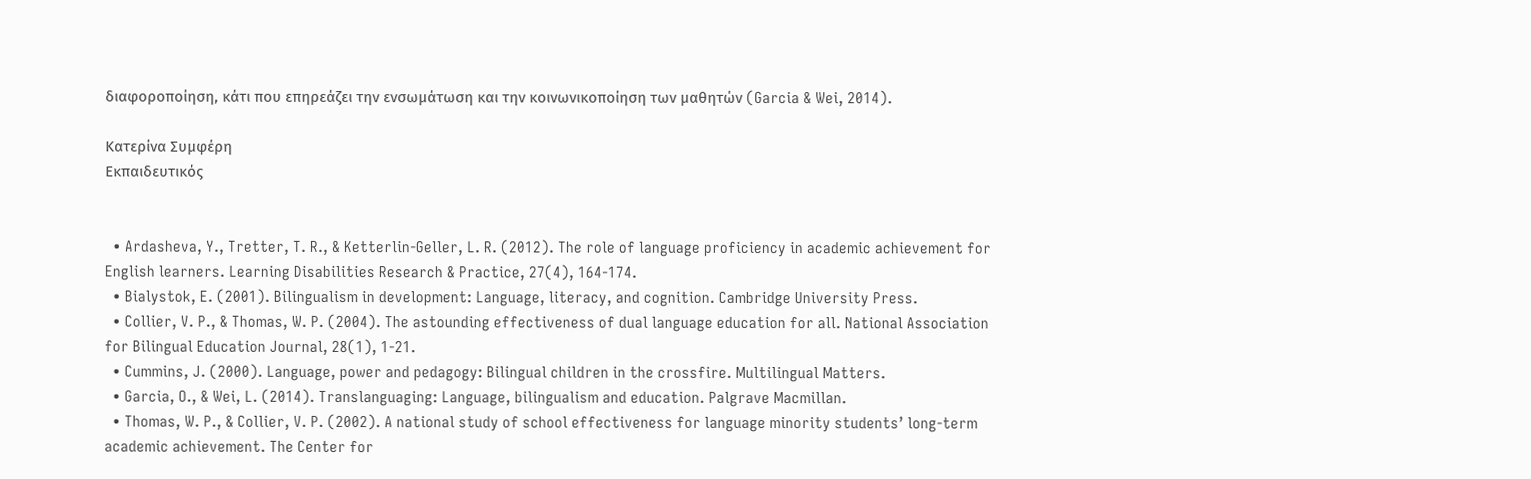διαφοροποίηση, κάτι που επηρεάζει την ενσωμάτωση και την κοινωνικοποίηση των μαθητών (Garcia & Wei, 2014).

Κατερίνα Συμφέρη
Εκπαιδευτικός


  • Ardasheva, Y., Tretter, T. R., & Ketterlin-Geller, L. R. (2012). The role of language proficiency in academic achievement for English learners. Learning Disabilities Research & Practice, 27(4), 164-174.
  • Bialystok, E. (2001). Bilingualism in development: Language, literacy, and cognition. Cambridge University Press.
  • Collier, V. P., & Thomas, W. P. (2004). The astounding effectiveness of dual language education for all. National Association for Bilingual Education Journal, 28(1), 1-21.
  • Cummins, J. (2000). Language, power and pedagogy: Bilingual children in the crossfire. Multilingual Matters.
  • Garcia, O., & Wei, L. (2014). Translanguaging: Language, bilingualism and education. Palgrave Macmillan.
  • Thomas, W. P., & Collier, V. P. (2002). A national study of school effectiveness for language minority students’ long-term academic achievement. The Center for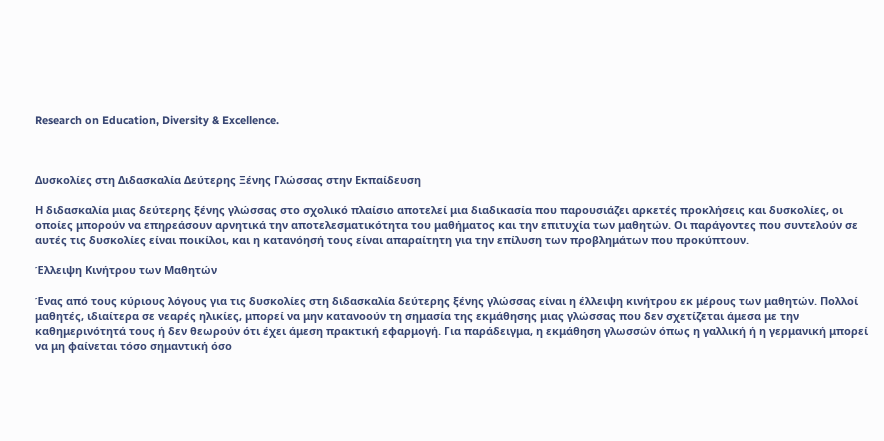Research on Education, Diversity & Excellence.



Δυσκολίες στη Διδασκαλία Δεύτερης Ξένης Γλώσσας στην Εκπαίδευση

Η διδασκαλία μιας δεύτερης ξένης γλώσσας στο σχολικό πλαίσιο αποτελεί μια διαδικασία που παρουσιάζει αρκετές προκλήσεις και δυσκολίες, οι οποίες μπορούν να επηρεάσουν αρνητικά την αποτελεσματικότητα του μαθήματος και την επιτυχία των μαθητών. Οι παράγοντες που συντελούν σε αυτές τις δυσκολίες είναι ποικίλοι, και η κατανόησή τους είναι απαραίτητη για την επίλυση των προβλημάτων που προκύπτουν.

Έλλειψη Κινήτρου των Μαθητών

Ένας από τους κύριους λόγους για τις δυσκολίες στη διδασκαλία δεύτερης ξένης γλώσσας είναι η έλλειψη κινήτρου εκ μέρους των μαθητών. Πολλοί μαθητές, ιδιαίτερα σε νεαρές ηλικίες, μπορεί να μην κατανοούν τη σημασία της εκμάθησης μιας γλώσσας που δεν σχετίζεται άμεσα με την καθημερινότητά τους ή δεν θεωρούν ότι έχει άμεση πρακτική εφαρμογή. Για παράδειγμα, η εκμάθηση γλωσσών όπως η γαλλική ή η γερμανική μπορεί να μη φαίνεται τόσο σημαντική όσο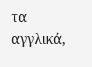τα αγγλικά,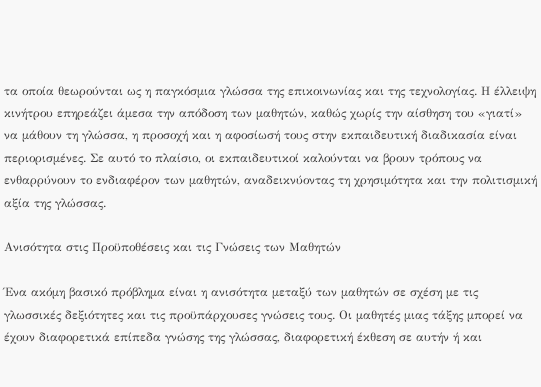τα οποία θεωρούνται ως η παγκόσμια γλώσσα της επικοινωνίας και της τεχνολογίας. Η έλλειψη κινήτρου επηρεάζει άμεσα την απόδοση των μαθητών, καθώς χωρίς την αίσθηση του «γιατί» να μάθουν τη γλώσσα, η προσοχή και η αφοσίωσή τους στην εκπαιδευτική διαδικασία είναι περιορισμένες. Σε αυτό το πλαίσιο, οι εκπαιδευτικοί καλούνται να βρουν τρόπους να ενθαρρύνουν το ενδιαφέρον των μαθητών, αναδεικνύοντας τη χρησιμότητα και την πολιτισμική αξία της γλώσσας.

Ανισότητα στις Προϋποθέσεις και τις Γνώσεις των Μαθητών

Ένα ακόμη βασικό πρόβλημα είναι η ανισότητα μεταξύ των μαθητών σε σχέση με τις γλωσσικές δεξιότητες και τις προϋπάρχουσες γνώσεις τους. Οι μαθητές μιας τάξης μπορεί να έχουν διαφορετικά επίπεδα γνώσης της γλώσσας, διαφορετική έκθεση σε αυτήν ή και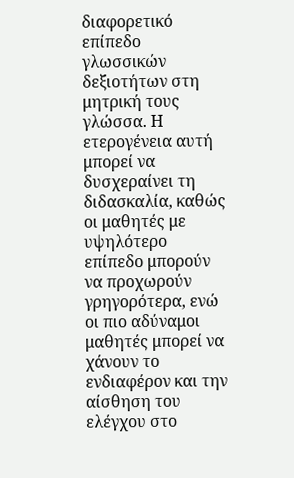διαφορετικό επίπεδο γλωσσικών δεξιοτήτων στη μητρική τους γλώσσα. Η ετερογένεια αυτή μπορεί να δυσχεραίνει τη διδασκαλία, καθώς οι μαθητές με υψηλότερο επίπεδο μπορούν να προχωρούν γρηγορότερα, ενώ οι πιο αδύναμοι μαθητές μπορεί να χάνουν το ενδιαφέρον και την αίσθηση του ελέγχου στο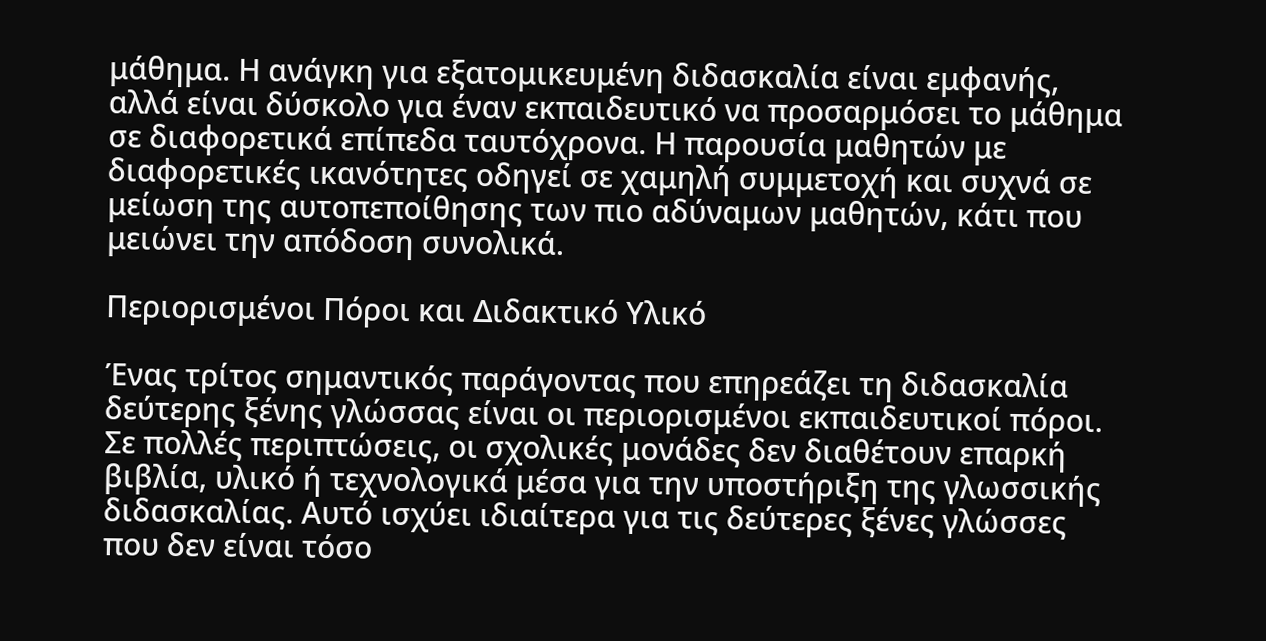μάθημα. Η ανάγκη για εξατομικευμένη διδασκαλία είναι εμφανής, αλλά είναι δύσκολο για έναν εκπαιδευτικό να προσαρμόσει το μάθημα σε διαφορετικά επίπεδα ταυτόχρονα. Η παρουσία μαθητών με διαφορετικές ικανότητες οδηγεί σε χαμηλή συμμετοχή και συχνά σε μείωση της αυτοπεποίθησης των πιο αδύναμων μαθητών, κάτι που μειώνει την απόδοση συνολικά.

Περιορισμένοι Πόροι και Διδακτικό Υλικό

Ένας τρίτος σημαντικός παράγοντας που επηρεάζει τη διδασκαλία δεύτερης ξένης γλώσσας είναι οι περιορισμένοι εκπαιδευτικοί πόροι. Σε πολλές περιπτώσεις, οι σχολικές μονάδες δεν διαθέτουν επαρκή βιβλία, υλικό ή τεχνολογικά μέσα για την υποστήριξη της γλωσσικής διδασκαλίας. Αυτό ισχύει ιδιαίτερα για τις δεύτερες ξένες γλώσσες που δεν είναι τόσο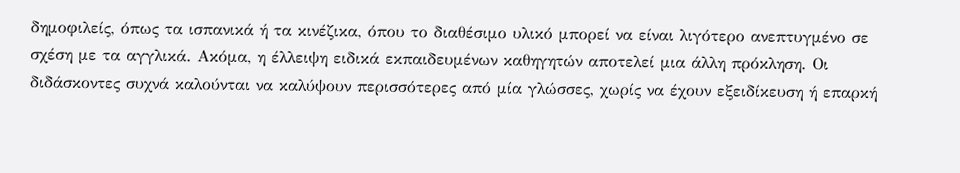δημοφιλείς, όπως τα ισπανικά ή τα κινέζικα, όπου το διαθέσιμο υλικό μπορεί να είναι λιγότερο ανεπτυγμένο σε σχέση με τα αγγλικά. Ακόμα, η έλλειψη ειδικά εκπαιδευμένων καθηγητών αποτελεί μια άλλη πρόκληση. Οι διδάσκοντες συχνά καλούνται να καλύψουν περισσότερες από μία γλώσσες, χωρίς να έχουν εξειδίκευση ή επαρκή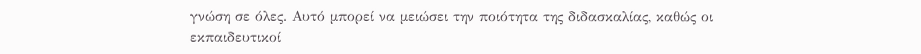γνώση σε όλες. Αυτό μπορεί να μειώσει την ποιότητα της διδασκαλίας, καθώς οι εκπαιδευτικοί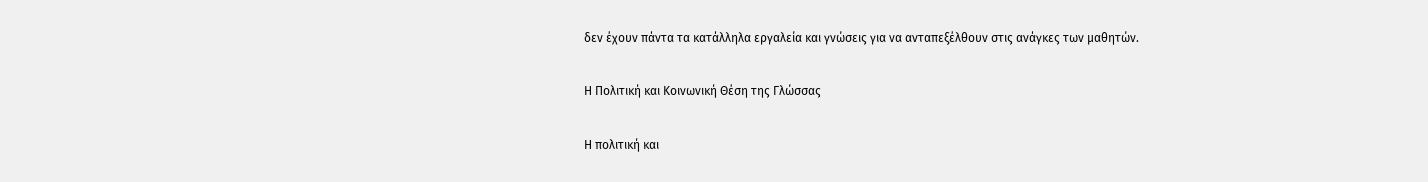δεν έχουν πάντα τα κατάλληλα εργαλεία και γνώσεις για να ανταπεξέλθουν στις ανάγκες των μαθητών.

Η Πολιτική και Κοινωνική Θέση της Γλώσσας

Η πολιτική και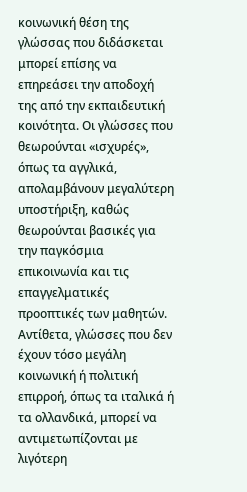κοινωνική θέση της γλώσσας που διδάσκεται μπορεί επίσης να επηρεάσει την αποδοχή της από την εκπαιδευτική κοινότητα. Οι γλώσσες που θεωρούνται «ισχυρές», όπως τα αγγλικά, απολαμβάνουν μεγαλύτερη υποστήριξη, καθώς θεωρούνται βασικές για την παγκόσμια επικοινωνία και τις επαγγελματικές προοπτικές των μαθητών. Αντίθετα, γλώσσες που δεν έχουν τόσο μεγάλη κοινωνική ή πολιτική επιρροή, όπως τα ιταλικά ή τα ολλανδικά, μπορεί να αντιμετωπίζονται με λιγότερη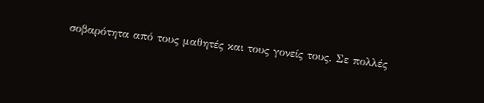σοβαρότητα από τους μαθητές και τους γονείς τους. Σε πολλές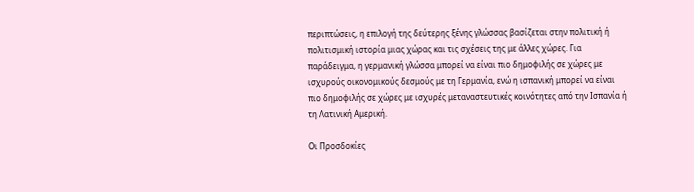περιπτώσεις, η επιλογή της δεύτερης ξένης γλώσσας βασίζεται στην πολιτική ή πολιτισμική ιστορία μιας χώρας και τις σχέσεις της με άλλες χώρες. Για παράδειγμα, η γερμανική γλώσσα μπορεί να είναι πιο δημοφιλής σε χώρες με ισχυρούς οικονομικούς δεσμούς με τη Γερμανία, ενώ η ισπανική μπορεί να είναι πιο δημοφιλής σε χώρες με ισχυρές μεταναστευτικές κοινότητες από την Ισπανία ή τη Λατινική Αμερική.

Οι Προσδοκίες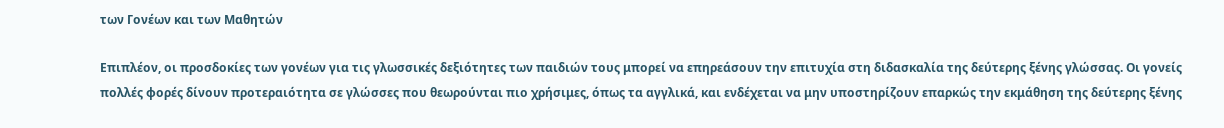των Γονέων και των Μαθητών

Επιπλέον, οι προσδοκίες των γονέων για τις γλωσσικές δεξιότητες των παιδιών τους μπορεί να επηρεάσουν την επιτυχία στη διδασκαλία της δεύτερης ξένης γλώσσας. Οι γονείς πολλές φορές δίνουν προτεραιότητα σε γλώσσες που θεωρούνται πιο χρήσιμες, όπως τα αγγλικά, και ενδέχεται να μην υποστηρίζουν επαρκώς την εκμάθηση της δεύτερης ξένης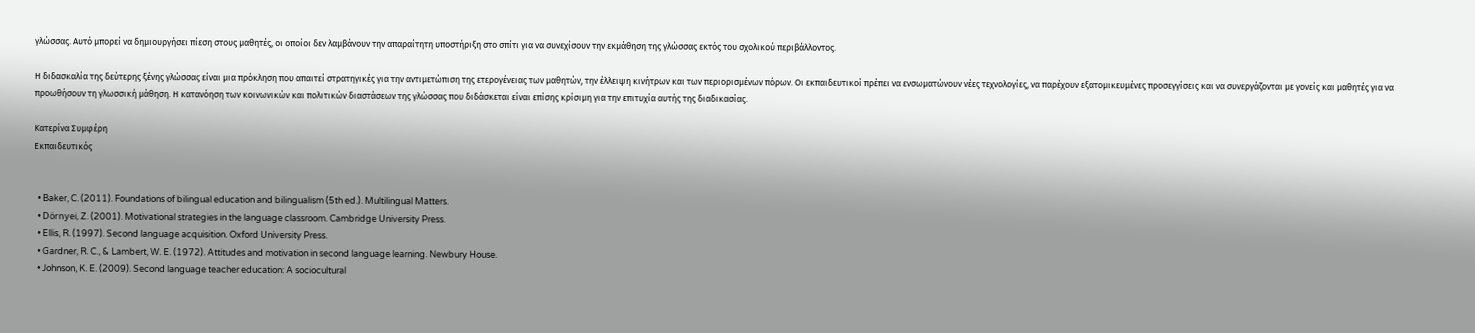γλώσσας. Αυτό μπορεί να δημιουργήσει πίεση στους μαθητές, οι οποίοι δεν λαμβάνουν την απαραίτητη υποστήριξη στο σπίτι για να συνεχίσουν την εκμάθηση της γλώσσας εκτός του σχολικού περιβάλλοντος.

Η διδασκαλία της δεύτερης ξένης γλώσσας είναι μια πρόκληση που απαιτεί στρατηγικές για την αντιμετώπιση της ετερογένειας των μαθητών, την έλλειψη κινήτρων και των περιορισμένων πόρων. Οι εκπαιδευτικοί πρέπει να ενσωματώνουν νέες τεχνολογίες, να παρέχουν εξατομικευμένες προσεγγίσεις και να συνεργάζονται με γονείς και μαθητές για να προωθήσουν τη γλωσσική μάθηση. Η κατανόηση των κοινωνικών και πολιτικών διαστάσεων της γλώσσας που διδάσκεται είναι επίσης κρίσιμη για την επιτυχία αυτής της διαδικασίας.

Κατερίνα Συμφέρη
Εκπαιδευτικός


  • Baker, C. (2011). Foundations of bilingual education and bilingualism (5th ed.). Multilingual Matters.
  • Dörnyei, Z. (2001). Motivational strategies in the language classroom. Cambridge University Press.
  • Ellis, R. (1997). Second language acquisition. Oxford University Press.
  • Gardner, R. C., & Lambert, W. E. (1972). Attitudes and motivation in second language learning. Newbury House.
  • Johnson, K. E. (2009). Second language teacher education: A sociocultural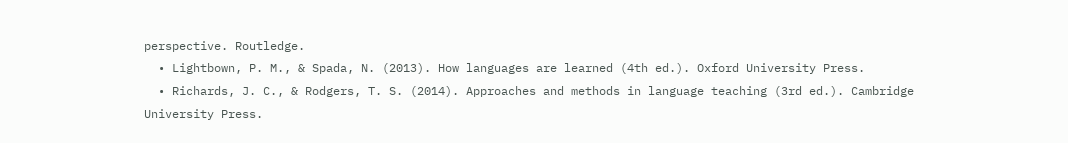perspective. Routledge.
  • Lightbown, P. M., & Spada, N. (2013). How languages are learned (4th ed.). Oxford University Press.
  • Richards, J. C., & Rodgers, T. S. (2014). Approaches and methods in language teaching (3rd ed.). Cambridge University Press.